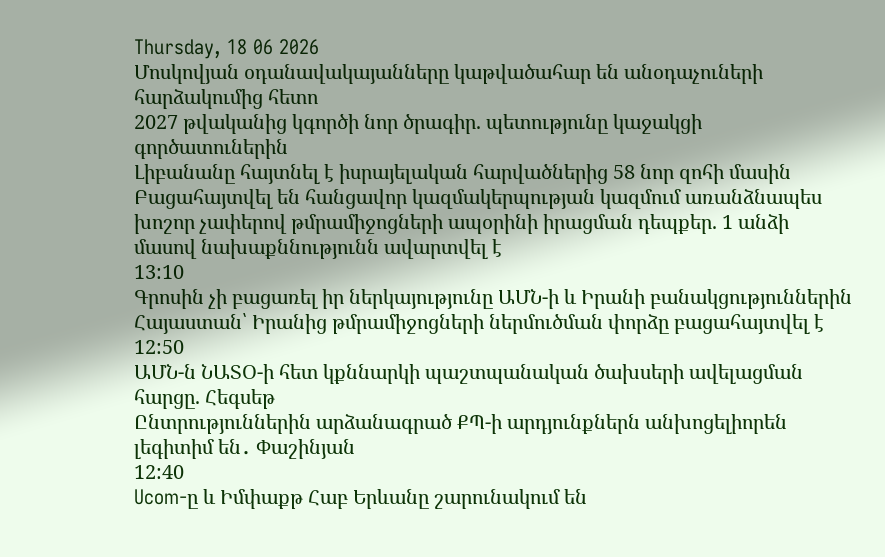Thursday, 18 06 2026
Մոսկովյան օդանավակայանները կաթվածահար են անօդաչուների հարձակումից հետո
2027 թվականից կգործի նոր ծրագիր. պետությունը կաջակցի գործատուներին
Լիբանանը հայտնել է իսրայելական հարվածներից 58 նոր զոհի մասին
Բացահայտվել են հանցավոր կազմակերպության կազմում առանձնապես խոշոր չափերով թմրամիջոցների ապօրինի իրացման դեպքեր. 1 անձի մասով նախաքննությունն ավարտվել է
13:10
Գրոսին չի բացառել իր ներկայությունը ԱՄՆ-ի և Իրանի բանակցություններին
Հայաստան՝ Իրանից թմրամիջոցների ներմուծման փորձը բացահայտվել է
12:50
ԱՄՆ-ն ՆԱՏՕ-ի հետ կքննարկի պաշտպանական ծախսերի ավելացման հարցը. Հեգսեթ
Ընտրություններին արձանագրած ՔՊ-ի արդյունքներն անխոցելիորեն լեգիտիմ են․ Փաշինյան
12:40
Ucom-ը և Իմփաքթ Հաբ Երևանը շարունակում են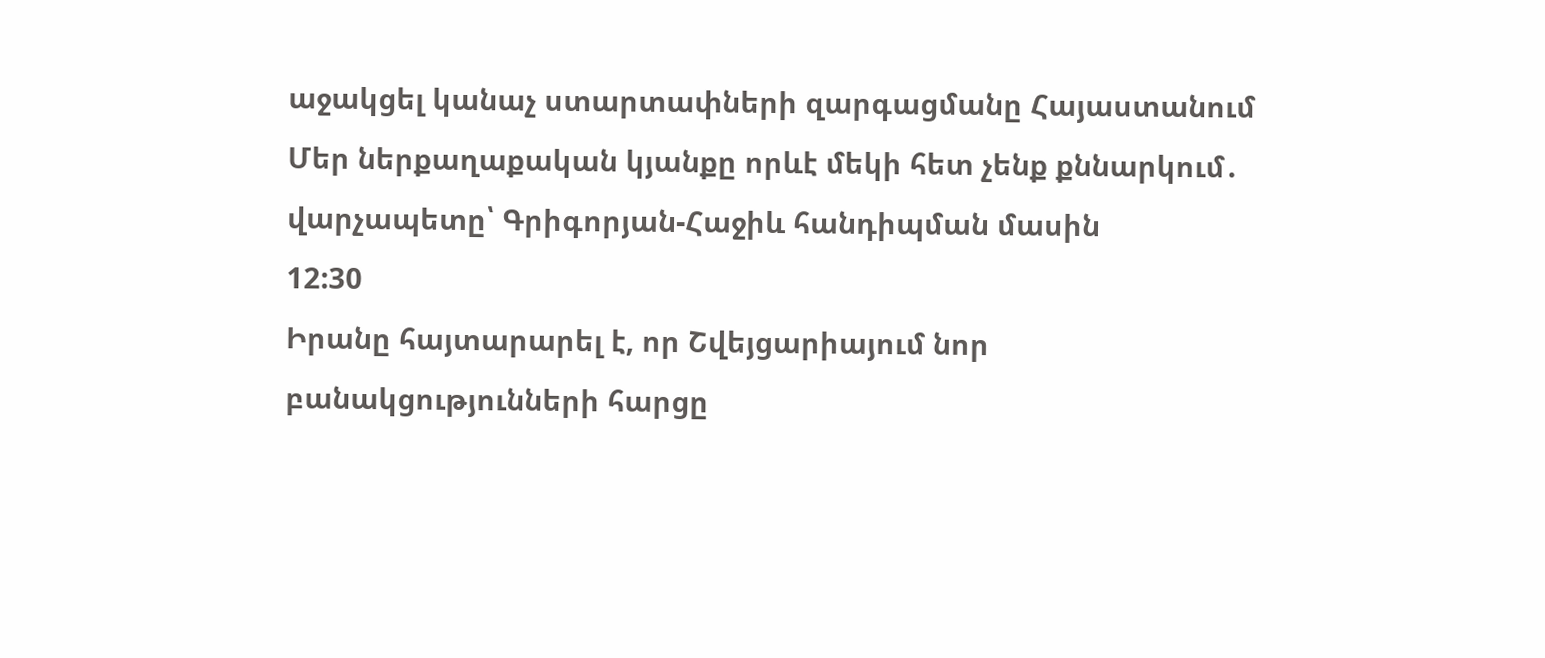աջակցել կանաչ ստարտափների զարգացմանը Հայաստանում
Մեր ներքաղաքական կյանքը որևէ մեկի հետ չենք քննարկում․ վարչապետը՝ Գրիգորյան-Հաջիև հանդիպման մասին
12:30
Իրանը հայտարարել է, որ Շվեյցարիայում նոր բանակցությունների հարցը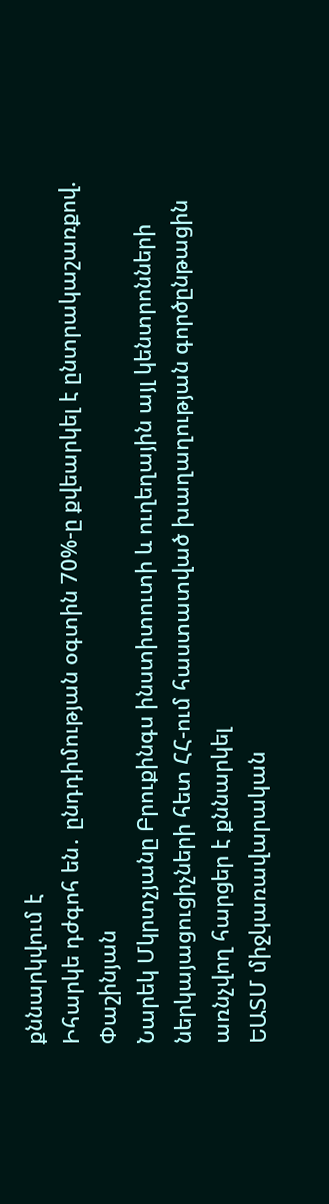քննարկվում է
Իհարկե դժգոհ են․ ընդդիմության օգտին 70%-ը քվեարկել է ընտրակաշառքով. Փաշինյան
Նարեկ Մկրտչյանը Բրուքինգս ինստիտուտի և ուղեղային այլ կենտրոնների ներկայացուցիչների հետ ՀՀ-ում հաստատված խաղաղության գործընթացին առնչվող հարցեր է քննարկել
ԵԱՏՄ միջկառավարական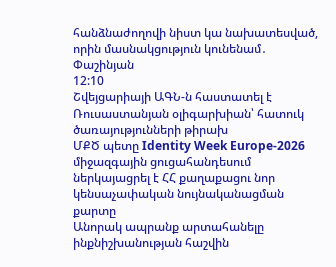հանձնաժողովի նիստ կա նախատեսված, որին մասնակցություն կունենամ․ Փաշինյան
12:10
Շվեյցարիայի ԱԳՆ-ն հաստատել է
Ռուսաստանյան օլիգարխիան՝ հատուկ ծառայությունների թիրախ
ՄՔԾ պետը Identity Week Europe-2026 միջազգային ցուցահանդեսում ներկայացրել է ՀՀ քաղաքացու նոր կենսաչափական նույնականացման քարտը
Անորակ ապրանք արտահանելը ինքնիշխանության հաշվին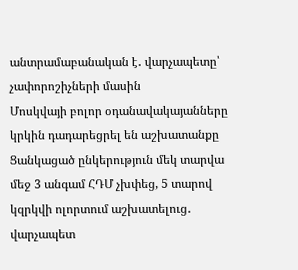անտրամաբանական է․ վարչապետը՝ չափորոշիչների մասին
Մոսկվայի բոլոր օդանավակայանները կրկին դադարեցրել են աշխատանքը
Ցանկացած ընկերություն մեկ տարվա մեջ 3 անգամ ՀԴՄ չխփեց, 5 տարով կզրկվի ոլորտում աշխատելուց․ վարչապետ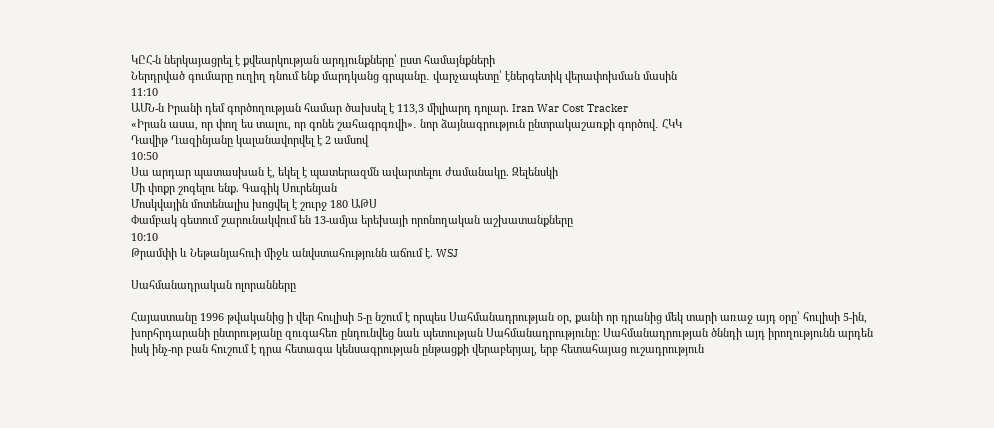ԿԸՀ-ն ներկայացրել է քվեարկության արդյունքները՝ ըստ համայնքների
Ներդրված գումարը ուղիղ դնում ենք մարդկանց գրպանը․ վարչապետը՝ էներգետիկ վերափոխման մասին
11:10
ԱՄՆ-ն Իրանի դեմ գործողության համար ծախսել է 113,3 միլիարդ դոլար. Iran War Cost Tracker
«Իրան ասա, որ փող ես տալու, որ գոնե շահագրգռվի»․ նոր ձայնագրություն ընտրակաշառքի գործով․ ՀԿԿ
Դավիթ Ղազինյանը կալանավորվել է 2 ամսով
10:50
Սա արդար պատասխան է, եկել է պատերազմն ավարտելու ժամանակը. Զելենսկի
Մի փոքր շոգելու ենք. Գագիկ Սուրենյան
Մոսկվային մոտենալիս խոցվել է շուրջ 180 ԱԹՍ
Փամբակ գետում շարունակվում են 13-ամյա երեխայի որոնողական աշխատանքները
10:10
Թրամփի և Նեթանյահուի միջև անվստահությունն աճում է. WSJ

Սահմանադրական ոլորանները

Հայաստանը 1996 թվականից ի վեր հուլիսի 5-ը նշում է որպես Սահմանադրության օր, քանի որ դրանից մեկ տարի առաջ այդ օրը՝ հուլիսի 5-ին, խորհրդարանի ընտրությանը զուգահեռ ընդունվեց նաև պետության Սահմանադրությունը: Սահմանադրության ծննդի այդ իրողությունն արդեն իսկ ինչ-որ բան հուշում է դրա հետագա կենսագրության ընթացքի վերաբերյալ, երբ հետահայաց ուշադրություն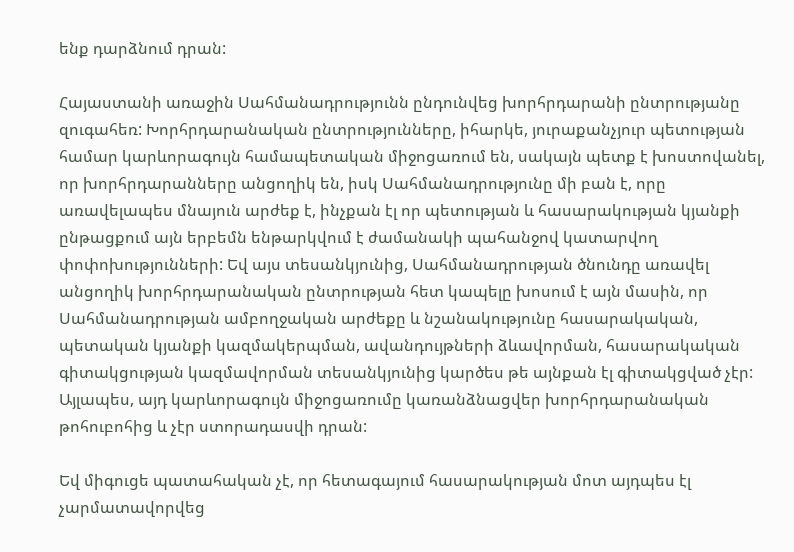ենք դարձնում դրան:

Հայաստանի առաջին Սահմանադրությունն ընդունվեց խորհրդարանի ընտրությանը զուգահեռ: Խորհրդարանական ընտրությունները, իհարկե, յուրաքանչյուր պետության համար կարևորագույն համապետական միջոցառում են, սակայն պետք է խոստովանել, որ խորհրդարանները անցողիկ են, իսկ Սահմանադրությունը մի բան է, որը առավելապես մնայուն արժեք է, ինչքան էլ որ պետության և հասարակության կյանքի ընթացքում այն երբեմն ենթարկվում է ժամանակի պահանջով կատարվող փոփոխությունների: Եվ այս տեսանկյունից, Սահմանադրության ծնունդը առավել անցողիկ խորհրդարանական ընտրության հետ կապելը խոսում է այն մասին, որ Սահմանադրության ամբողջական արժեքը և նշանակությունը հասարակական, պետական կյանքի կազմակերպման, ավանդույթների ձևավորման, հասարակական գիտակցության կազմավորման տեսանկյունից կարծես թե այնքան էլ գիտակցված չէր: Այլապես, այդ կարևորագույն միջոցառումը կառանձնացվեր խորհրդարանական թոհուբոհից և չէր ստորադասվի դրան:

Եվ միգուցե պատահական չէ, որ հետագայում հասարակության մոտ այդպես էլ չարմատավորվեց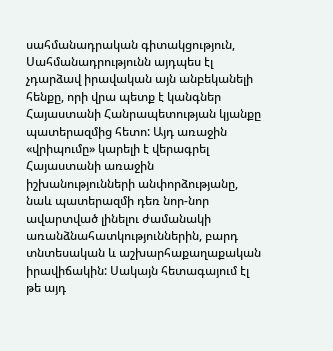սահմանադրական գիտակցություն, Սահմանադրությունն այդպես էլ չդարձավ իրավական այն անբեկանելի հենքը, որի վրա պետք է կանգներ Հայաստանի Հանրապետության կյանքը պատերազմից հետո: Այդ առաջին «վրիպումը» կարելի է վերագրել Հայաստանի առաջին իշխանությունների անփորձությանը, նաև պատերազմի դեռ նոր-նոր ավարտված լինելու ժամանակի առանձնահատկություններին, բարդ տնտեսական և աշխարհաքաղաքական իրավիճակին: Սակայն հետագայում էլ թե այդ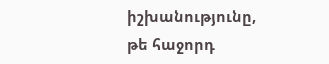իշխանությունը, թե հաջորդ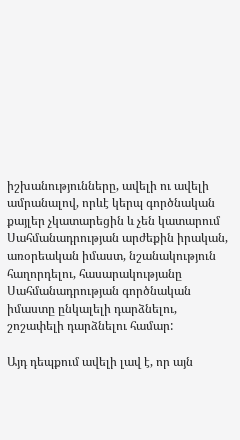իշխանությունները, ավելի ու ավելի ամրանալով, որևէ կերպ գործնական քայլեր չկատարեցին և չեն կատարում Սահմանադրության արժեքին իրական, առօրեական իմաստ, նշանակություն հաղորդելու, հասարակությանը Սահմանադրության գործնական իմաստը ընկալելի դարձնելու, շոշափելի դարձնելու համար:

Այդ դեպքում ավելի լավ է, որ այն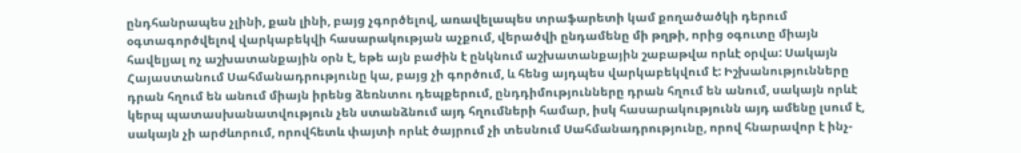ընդհանրապես չլինի, քան լինի, բայց չգործելով, առավելապես տրաֆարետի կամ քողածածկի դերում օգտագործվելով վարկաբեկվի հասարակության աչքում, վերածվի ընդամենը մի թղթի, որից օգուտը միայն հավելյալ ոչ աշխատանքային օրն է, եթե այն բաժին է ընկնում աշխատանքային շաբաթվա որևէ օրվա: Սակայն Հայաստանում Սահմանադրությունը կա, բայց չի գործում, և հենց այդպես վարկաբեկվում է: Իշխանությունները դրան հղում են անում միայն իրենց ձեռնտու դեպքերում, ընդդիմությունները դրան հղում են անում, սակայն որևէ կերպ պատասխանատվություն չեն ստանձնում այդ հղումների համար, իսկ հասարակությունն այդ ամենը լսում է, սակայն չի արժևորում, որովհետև փայտի որևէ ծայրում չի տեսնում Սահմանադրությունը, որով հնարավոր է ինչ-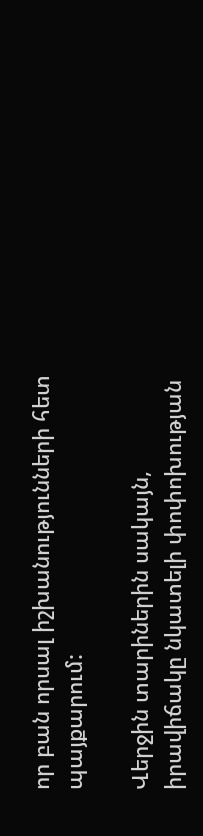որ բան որսալ իշխանությունների հետ պայքարում:

Վերջին տարիներին սակայն, իրավիճակը նկատելի փոփոխության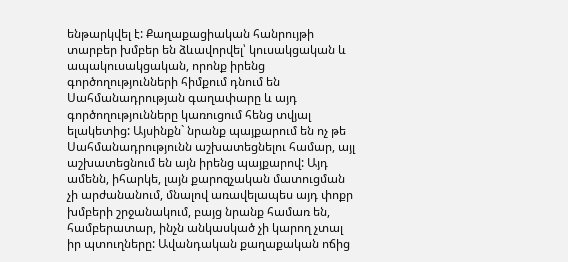ենթարկվել է: Քաղաքացիական հանրույթի տարբեր խմբեր են ձևավորվել՝ կուսակցական և ապակուսակցական, որոնք իրենց գործողությունների հիմքում դնում են Սահմանադրության գաղափարը և այդ գործողությունները կառուցում հենց տվյալ ելակետից: Այսինքն` նրանք պայքարում են ոչ թե Սահմանադրությունն աշխատեցնելու համար, այլ աշխատեցնում են այն իրենց պայքարով: Այդ ամենն, իհարկե, լայն քարոզչական մատուցման չի արժանանում, մնալով առավելապես այդ փոքր խմբերի շրջանակում, բայց նրանք համառ են, համբերատար, ինչն անկասկած չի կարող չտալ իր պտուղները: Ավանդական քաղաքական ոճից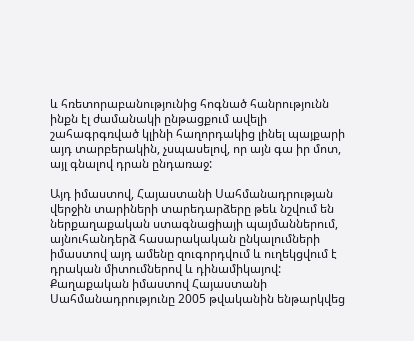և հռետորաբանությունից հոգնած հանրությունն ինքն էլ ժամանակի ընթացքում ավելի շահագրգռված կլինի հաղորդակից լինել պայքարի այդ տարբերակին, չսպասելով, որ այն գա իր մոտ, այլ գնալով դրան ընդառաջ:

Այդ իմաստով, Հայաստանի Սահմանադրության վերջին տարիների տարեդարձերը թեև նշվում են ներքաղաքական ստագնացիայի պայմաններում, այնուհանդերձ հասարակական ընկալումների իմաստով այդ ամենը զուգորդվում և ուղեկցվում է դրական միտումներով և դինամիկայով: Քաղաքական իմաստով Հայաստանի Սահմանադրությունը 2005 թվականին ենթարկվեց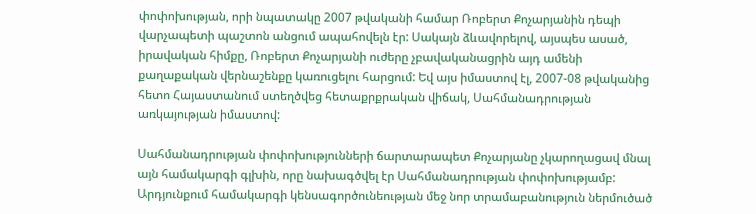փոփոխության, որի նպատակը 2007 թվականի համար Ռոբերտ Քոչարյանին դեպի վարչապետի պաշտոն անցում ապահովելն էր: Սակայն ձևավորելով, այսպես ասած, իրավական հիմքը, Ռոբերտ Քոչարյանի ուժերը չբավականացրին այդ ամենի քաղաքական վերնաշենքը կառուցելու հարցում: Եվ այս իմաստով էլ, 2007-08 թվականից հետո Հայաստանում ստեղծվեց հետաքրքրական վիճակ, Սահմանադրության առկայության իմաստով:

Սահմանադրության փոփոխությունների ճարտարապետ Քոչարյանը չկարողացավ մնալ այն համակարգի գլխին, որը նախագծվել էր Սահմանադրության փոփոխությամբ: Արդյունքում համակարգի կենսագործունեության մեջ նոր տրամաբանություն ներմուծած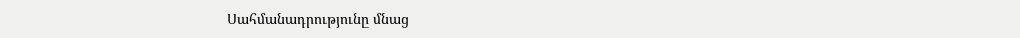Սահմանադրությունը մնաց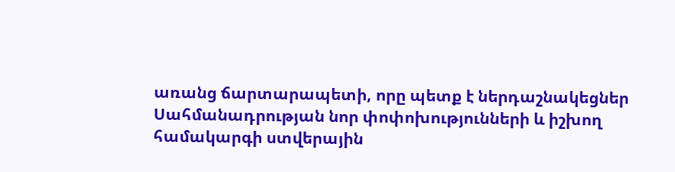առանց ճարտարապետի, որը պետք է ներդաշնակեցներ Սահմանադրության նոր փոփոխությունների և իշխող համակարգի ստվերային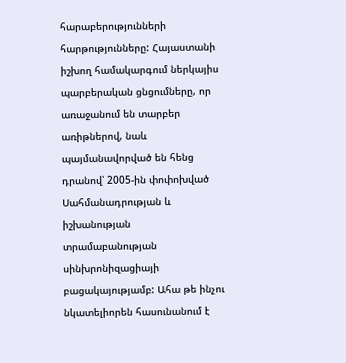հարաբերությունների հարթությունները: Հայաստանի իշխող համակարգում ներկայիս պարբերական ցնցումները, որ առաջանում են տարբեր առիթներով, նաև պայմանավորված են հենց դրանով՝ 2005-ին փոփոխված Սահմանադրության և իշխանության տրամաբանության սինխրոնիզացիայի բացակայությամբ: Ահա թե ինչու նկատելիորեն հասունանում է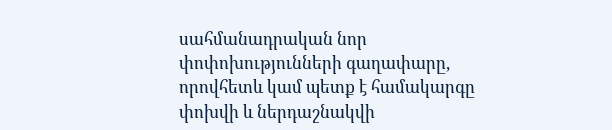սահմանադրական նոր փոփոխությունների գաղափարը, որովհետև կամ պետք է համակարգը փոխվի և ներդաշնակվի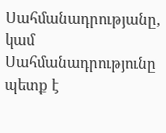Սահմանադրությանը, կամ Սահմանադրությունը պետք է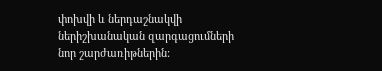փոխվի և ներդաշնակվի ներիշխանական զարգացումների նոր շարժառիթներին: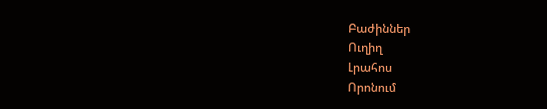Բաժիններ
Ուղիղ
Լրահոս
Որոնում